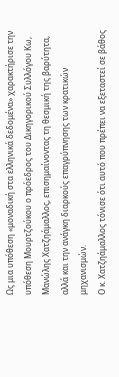Ως μια υπόθεση «μοναδική στα ελληνικά δεδομένα» χαρακτήρισε την υπόθεση Μουρτζούκου ο πρόεδρος του Δικηγορικού Συλλόγου Κω, Μανώλης Χατζηάμαλλος, επισημαίνοντας τη θεσμική της βαρύτητα, αλλά και την ανάγκη διαρκούς επαγρύπνησης των κρατικών μηχανισμών.
Ο κ. Χατζηάμαλλος τόνισε ότι αυτό που πρέπει να εξεταστεί σε βάθος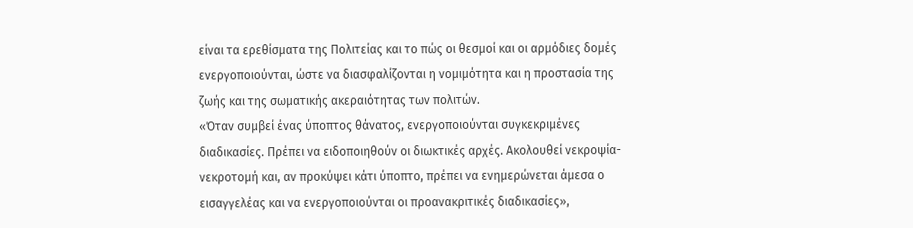είναι τα ερεθίσματα της Πολιτείας και το πώς οι θεσμοί και οι αρμόδιες δομές ενεργοποιούνται, ώστε να διασφαλίζονται η νομιμότητα και η προστασία της ζωής και της σωματικής ακεραιότητας των πολιτών.
«Όταν συμβεί ένας ύποπτος θάνατος, ενεργοποιούνται συγκεκριμένες διαδικασίες. Πρέπει να ειδοποιηθούν οι διωκτικές αρχές. Ακολουθεί νεκροψία-νεκροτομή και, αν προκύψει κάτι ύποπτο, πρέπει να ενημερώνεται άμεσα ο εισαγγελέας και να ενεργοποιούνται οι προανακριτικές διαδικασίες»,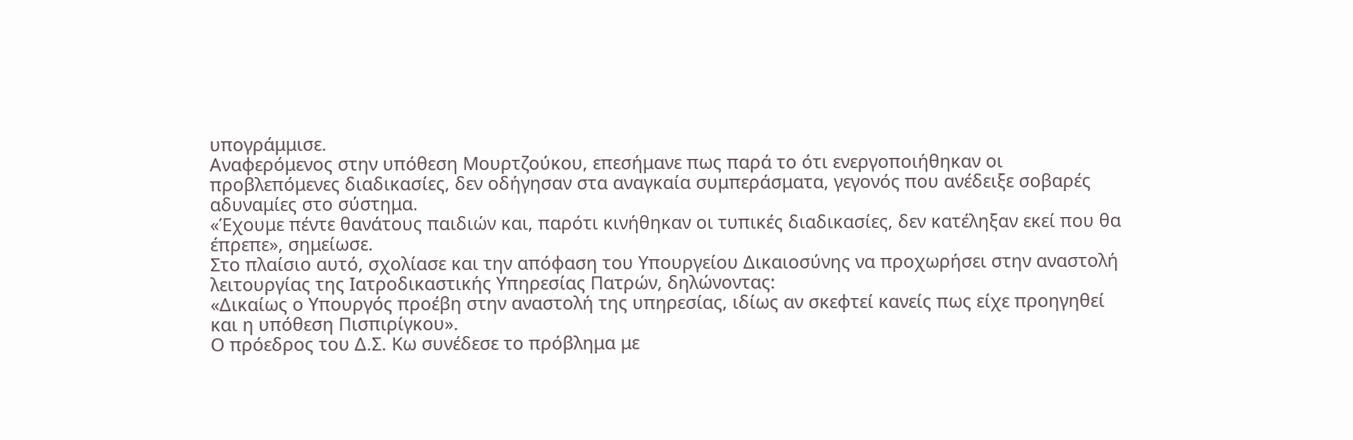υπογράμμισε.
Αναφερόμενος στην υπόθεση Μουρτζούκου, επεσήμανε πως παρά το ότι ενεργοποιήθηκαν οι προβλεπόμενες διαδικασίες, δεν οδήγησαν στα αναγκαία συμπεράσματα, γεγονός που ανέδειξε σοβαρές αδυναμίες στο σύστημα.
«Έχουμε πέντε θανάτους παιδιών και, παρότι κινήθηκαν οι τυπικές διαδικασίες, δεν κατέληξαν εκεί που θα έπρεπε», σημείωσε.
Στο πλαίσιο αυτό, σχολίασε και την απόφαση του Υπουργείου Δικαιοσύνης να προχωρήσει στην αναστολή λειτουργίας της Ιατροδικαστικής Υπηρεσίας Πατρών, δηλώνοντας:
«Δικαίως ο Υπουργός προέβη στην αναστολή της υπηρεσίας, ιδίως αν σκεφτεί κανείς πως είχε προηγηθεί και η υπόθεση Πισπιρίγκου».
Ο πρόεδρος του Δ.Σ. Κω συνέδεσε το πρόβλημα με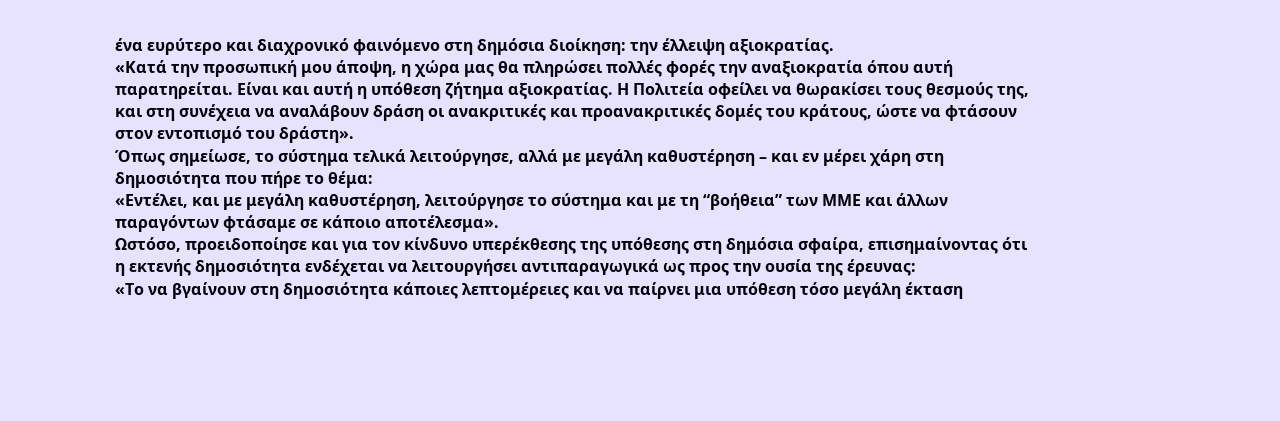ένα ευρύτερο και διαχρονικό φαινόμενο στη δημόσια διοίκηση: την έλλειψη αξιοκρατίας.
«Κατά την προσωπική μου άποψη, η χώρα μας θα πληρώσει πολλές φορές την αναξιοκρατία όπου αυτή παρατηρείται. Είναι και αυτή η υπόθεση ζήτημα αξιοκρατίας. Η Πολιτεία οφείλει να θωρακίσει τους θεσμούς της, και στη συνέχεια να αναλάβουν δράση οι ανακριτικές και προανακριτικές δομές του κράτους, ώστε να φτάσουν στον εντοπισμό του δράστη».
Όπως σημείωσε, το σύστημα τελικά λειτούργησε, αλλά με μεγάλη καθυστέρηση – και εν μέρει χάρη στη δημοσιότητα που πήρε το θέμα:
«Εντέλει, και με μεγάλη καθυστέρηση, λειτούργησε το σύστημα και με τη “βοήθεια” των ΜΜΕ και άλλων παραγόντων φτάσαμε σε κάποιο αποτέλεσμα».
Ωστόσο, προειδοποίησε και για τον κίνδυνο υπερέκθεσης της υπόθεσης στη δημόσια σφαίρα, επισημαίνοντας ότι η εκτενής δημοσιότητα ενδέχεται να λειτουργήσει αντιπαραγωγικά ως προς την ουσία της έρευνας:
«Το να βγαίνουν στη δημοσιότητα κάποιες λεπτομέρειες και να παίρνει μια υπόθεση τόσο μεγάλη έκταση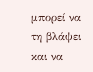μπορεί να τη βλάψει και να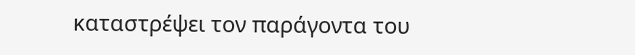καταστρέψει τον παράγοντα του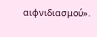αιφνιδιασμού».